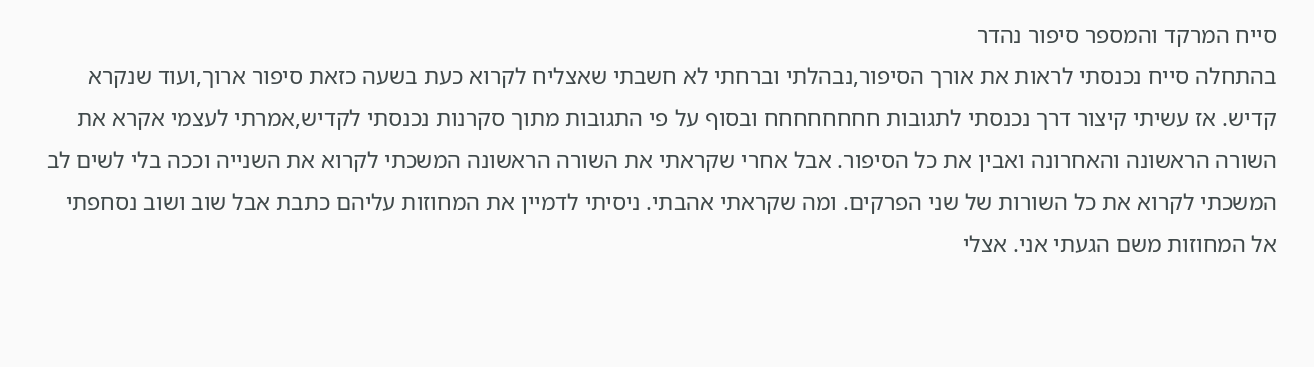סייח המרקד והמספר סיפור נהדר
בהתחלה סייח נכנסתי לראות את אורך הסיפור,נבהלתי וברחתי לא חשבתי שאצליח לקרוא כעת בשעה כזאת סיפור ארוך,ועוד שנקרא קדיש. אז עשיתי קיצור דרך נכנסתי לתגובות חחחחחחחח ובסוף על פי התגובות מתוך סקרנות נכנסתי לקדיש,אמרתי לעצמי אקרא את השורה הראשונה והאחרונה ואבין את כל הסיפור. אבל אחרי שקראתי את השורה הראשונה המשכתי לקרוא את השנייה וככה בלי לשים לב המשכתי לקרוא את כל השורות של שני הפרקים. ומה שקראתי אהבתי. ניסיתי לדמיין את המחוזות עליהם כתבת אבל שוב ושוב נסחפתי אל המחוזות משם הגעתי אני. אצלי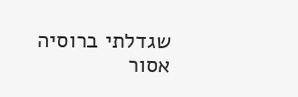שגדלתי ברוסיה אסור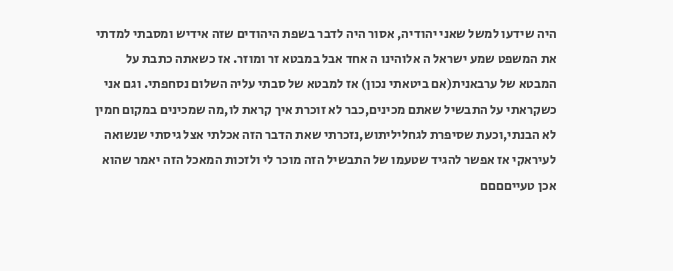היה שידעו למשל שאני יהודיה, אסור היה לדבר בשפת היהודים שזה אידיש ומסבתי למדתי את המשפט שמע ישראל ה אלוהינו ה אחד אבל במבטא זר ומוזר. אז כשאתה כתבת על המבטא של ערבאנית(אם ביטאתי נכון) אז למבטא של סבתי עליה השלום נסחפתי. וגם אני כשקראתי על התבשיל שאתם מכינים,כבר לא זוכרת איך קראת לו,מה שמכינים במקום חמין לא הבנתי,וכעת שסיפרת לגחליליתוש,נזכרתי שאת הדבר הזה אכלתי אצל גיסתי שנשואה לעיראקי אז אפשר להגיד שטעמו של התבשיל הזה מוכר לי ולזכות המאכל הזה יאמר שהוא אכן טעייםםםם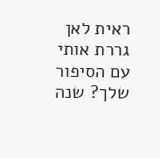ראית לאן גררת אותי עם הסיפור שלך? שנה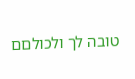טובה לך ולכולםם